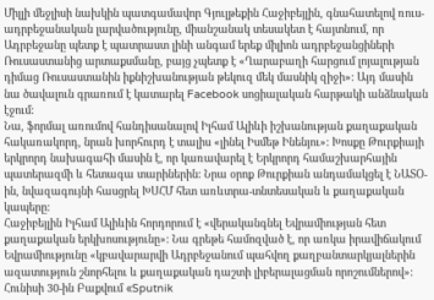Միլլի մեջլիսի նախկին պատգամավոր Գյուլթեքին Հաջիբեյլին, գնահատելով ռուս-ադրբեջանական լարվածությունը, միանշանակ տեսակետ է հայտնում, որ Ադրբեջանը պետք է պատրաստ լինի անգամ երեք միլիոն ադրբեջանցիների Ռուսաստանից արտաքսմանը, բայց չպետք է «Ղարաբաղի հարցում լոյալության դիմաց Ռուսաստանին իքնիշխանության թեկուզ մեկ մասնիկ զիջի»: Այդ մասին նա ծավալուն գրառում է կատարել Facebook սոցիալական հարթակի անձնական էջում:
Նա, ֆորմալ առումով հանդիսանալով Իլհամ Ալիևի իշխանության քաղաքական հակառակորդ, նրան խորհուրդ է տալիս «լինել Իսմեթ Ինենյու»: Խոսքը Թուրքիայի երկրորդ նախագահի մասին է, որ կառավարել է Երկրորդ համաշխարհային պատերազմի և հետագա տարիներին: Նրա օրոք Թուրքիան անդամակցել է ՆԱՏՕ-ին, նվազագույնի հասցրել ԽՍՀՄ հետ առևտրա-տնտեսական և քաղաքական կապերը:
Հաջիբեյլին Իլհամ Ալիևին հորդորում է «վերականգնել Եվրամիության հետ քաղաքական երկխոսությունը»: Նա գրեթե համոզված է, որ առկա իրավիճակում Եվրամիությունը «կբավարարվի Ադրբեջանում պահվող քաղբանտարկյալներին ազատություն շնորհելու և քաղաքական դաշտի լիբերալացման որոշումներով»:
Հունիսի 30-ին Բաքվում «Sputnik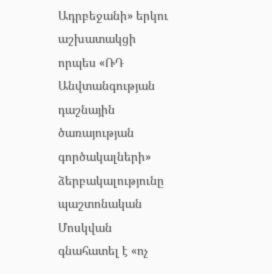Ադրբեջանի» երկու աշխատակցի որպես «ՌԴ Անվտանգության դաշնային ծառայության գործակալների» ձերբակալությունը պաշտոնական Մոսկվան գնահատել է «ոչ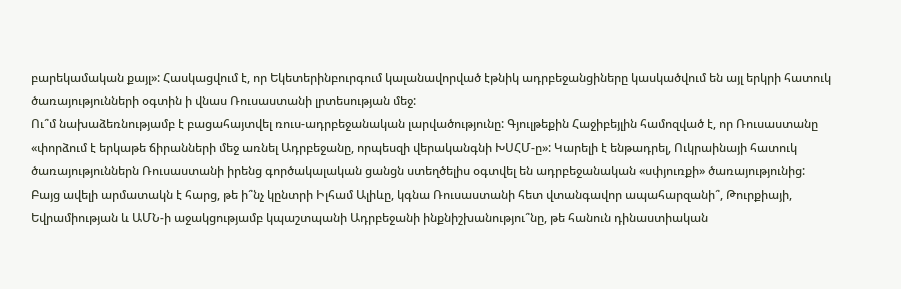բարեկամական քայլ»: Հասկացվում է, որ Եկետերինբուրգում կալանավորված էթնիկ ադրբեջանցիները կասկածվում են այլ երկրի հատուկ ծառայությունների օգտին ի վնաս Ռուսաստանի լրտեսության մեջ:
Ու՞մ նախաձեռնությամբ է բացահայտվել ռուս-ադրբեջանական լարվածությունը: Գյուլթեքին Հաջիբեյլին համոզված է, որ Ռուսաստանը «փորձում է երկաթե ճիրանների մեջ առնել Ադրբեջանը, որպեսզի վերականգնի ԽՍՀՄ-ը»: Կարելի է ենթադրել, Ուկրաինայի հատուկ ծառայություններն Ռուսաստանի իրենց գործակալական ցանցն ստեղծելիս օգտվել են ադրբեջանական «սփյուռքի» ծառայությունից:
Բայց ավելի արմատակն է հարց, թե ի՞նչ կընտրի Իլհամ Ալիևը, կգնա Ռուսաստանի հետ վտանգավոր ապահարզանի՞, Թուրքիայի, Եվրամիության և ԱՄՆ-ի աջակցությամբ կպաշտպանի Ադրբեջանի ինքնիշխանությու՞նը, թե հանուն դինաստիական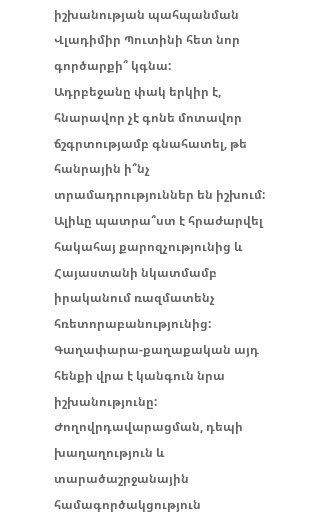իշխանության պահպանման Վլադիմիր Պուտինի հետ նոր գործարքի՞ կգնա:
Ադրբեջանը փակ երկիր է, հնարավոր չէ գոնե մոտավոր ճշգրտությամբ գնահատել, թե հանրային ի՞նչ տրամադրություններ են իշխում: Ալիևը պատրա՞ստ է հրաժարվել հակահայ քարոզչությունից և Հայաստանի նկատմամբ իրականում ռազմատենչ հռետորաբանությունից: Գաղափարա-քաղաքական այդ հենքի վրա է կանգուն նրա իշխանությունը: Ժողովրդավարացման, դեպի խաղաղություն և տարածաշրջանային համագործակցություն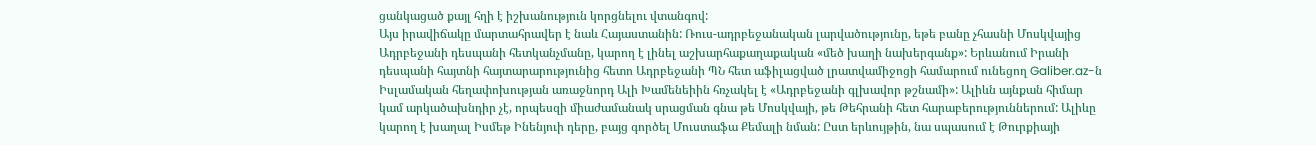ցանկացած քայլ հղի է իշխանություն կորցնելու վտանգով:
Այս իրավիճակը մարտահրավեր է նաև Հայաստանին: Ռուս-ադրբեջանական լարվածությունը, եթե բանը չհասնի Մոսկվայից Ադրբեջանի դեսպանի հետկանչմանը, կարող է լինել աշխարհաքաղաքական «մեծ խաղի նախերգանք»: Երևանում Իրանի դեսպանի հայտնի հայտարարությունից հետո Ադրբեջանի ՊՆ հետ աֆիլացված լրատվամիջոցի համարում ունեցող Galiber.az-ն Իսլամական հեղափոխության առաջնորդ Ալի Խամենեիին հռչակել է «Ադրբեջանի գլխավոր թշնամի»: Ալիևն այնքան հիմար կամ արկածախնդիր չէ, որպեսզի միաժամանակ սրացման գնա թե Մոսկվայի, թե Թեհրանի հետ հարաբերություններում: Ալիևը կարող է խաղալ Իսմեթ Ինենյուի դերը, բայց գործել Մուստաֆա Քեմալի նման: Ըստ երևույթին, նա սպասում է Թուրքիայի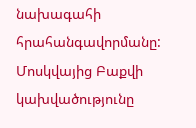նախագահի հրահանգավորմանը: Մոսկվայից Բաքվի կախվածությունը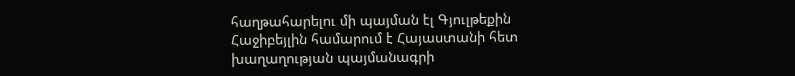հաղթահարելու մի պայման էլ Գյուլթեքին Հաջիբեյլին համարում է Հայաստանի հետ խաղաղության պայմանագրի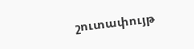շուտափույթ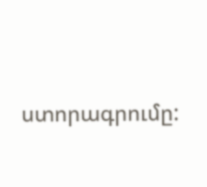ստորագրումը: